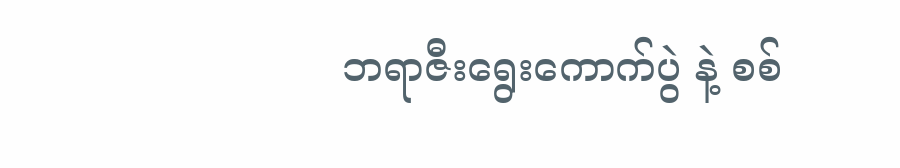ဘရာဇီးရွေးကောက်ပွဲ နဲ့ စစ်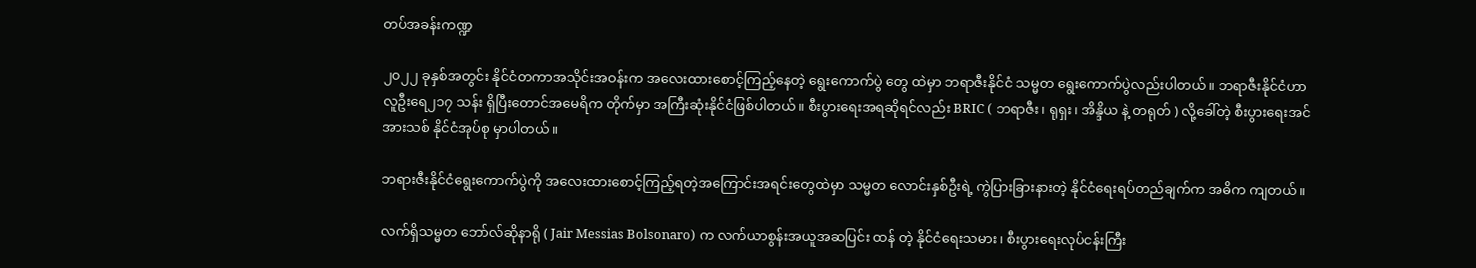တပ်အခန်းကဏ္ဍ

၂၀၂၂ ခုနှစ်အတွင်း နိုင်ငံတကာအသိုင်းအဝန်းက အလေးထားစောင့်ကြည့်နေတဲ့ ရွေးကောက်ပွဲ တွေ ထဲမှာ ဘရာဇီးနိုင်ငံ သမ္မတ ရွေးကောက်ပွဲလည်းပါတယ်။ ဘရာဇီးနိုင်ငံဟာ လူဦးရေ၂၁၇ သန်း ရှိပြီးတောင်အမေရိက တိုက်မှာ အကြီးဆုံးနိုင်ငံဖြစ်ပါတယ်။ စီးပွားရေးအရဆိုရင်လည်း BRIC ( ဘရာဇီး၊ ရုရှး၊ အိန္ဒိယ နဲ့ တရုတ် ) လို့ခေါ်တဲ့ စီးပွားရေးအင်အားသစ် နိုင်ငံအုပ်စု မှာပါတယ်။

ဘရားဇီးနိုင်ငံရွေးကောက်ပွဲကို အလေးထားစောင့်ကြည့်ရတဲ့အကြောင်းအရင်းတွေထဲမှာ သမ္မတ လောင်းနှစ်ဦးရဲ့ ကွဲပြားခြားနားတဲ့ နိုင်ငံရေးရပ်တည်ချက်က အဓိက ကျတယ်။

လက်ရှိသမ္မတ ဘော်လ်ဆိုနာရို ( Jair Messias Bolsonaro) က လက်ယာစွန်းအယူအဆပြင်း ထန် တဲ့ နိုင်ငံရေးသမား၊ စီးပွားရေးလုပ်ငန်းကြီး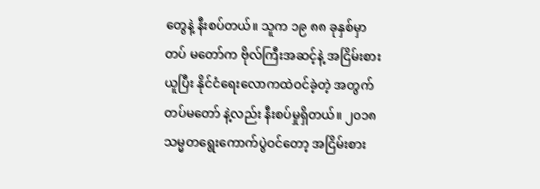တွေနဲ့ နီးစပ်တယ်။ သူက ၁၉ ၈၈ ခုနှစ်မှာ တပ် မတော်က ဗိုလ်ကြီးအဆင့်နဲ့ အငြိမ်းစားယူပြီး နိုင်ငံရေးလောကထဲဝင်ခဲ့တဲ့ အတွက် တပ်မတော် နဲ့လည်း နီးစပ်မှုရှိတယ်။ ၂၀၁၈ သမ္မတရွေးကောက်ပွဲဝင်တော့ အငြိမ်းစား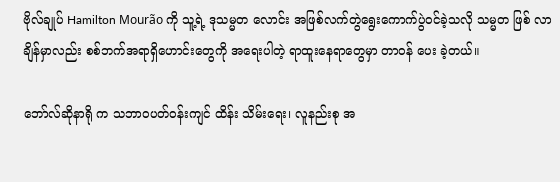ဗိုလ်ချုပ် Hamilton Mourão ကို သူ့ရဲ့ ဒုသမ္မတ လောင်း အဖြစ်လက်တွဲရွေးကောက်ပွဲဝင်ခဲ့သလို သမ္မတ ဖြစ် လာ ချိန်မှာလည်း စစ်ဘက်အရာရှိဟောင်းတွေကို အရေးပါတဲ့ ရာထူးနေရာတွေမှာ တာဝန် ပေး ခဲ့တယ်။

ဘော်လ်ဆိုနာရို က သဘာဝပတ်ဝန်းကျင် ထိန်း သိမ်းရေး၊ လူနည်းစု အ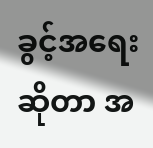ခွင့်အရေးဆိုတာ အ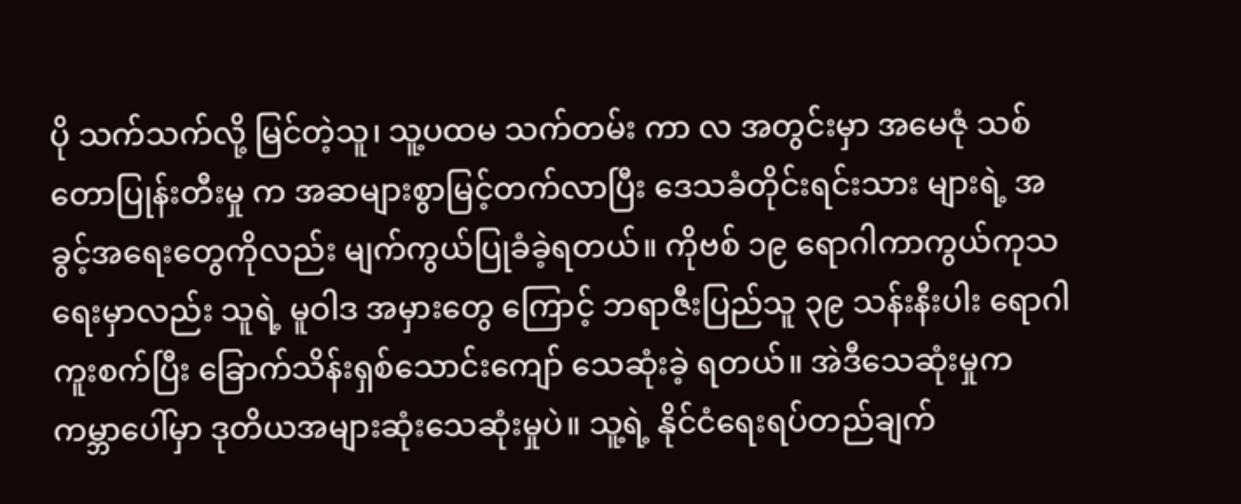ပို သက်သက်လို့ မြင်တဲ့သူ၊ သူ့ပထမ သက်တမ်း ကာ လ အတွင်းမှာ အမေဇုံ သစ်တောပြုန်းတီးမှု က အဆများစွာမြင့်တက်လာပြီး ဒေသခံတိုင်းရင်းသား များရဲ့ အခွင့်အရေးတွေကိုလည်း မျက်ကွယ်ပြုခံခဲ့ရတယ်။ ကိုဗစ် ၁၉ ရောဂါကာကွယ်ကုသရေးမှာလည်း သူရဲ့ မူဝါဒ အမှားတွေ ကြောင့် ဘရာဇီးပြည်သူ ၃၉ သန်းနီးပါး ရောဂါကူးစက်ပြီး ခြောက်သိန်းရှစ်သောင်းကျော် သေဆုံးခဲ့ ရတယ်။ အဲဒီသေဆုံးမှုက ကမ္ဘာပေါ်မှာ ဒုတိယအများဆုံးသေဆုံးမှုပဲ။ သူ့ရဲ့ နိုင်ငံရေးရပ်တည်ချက်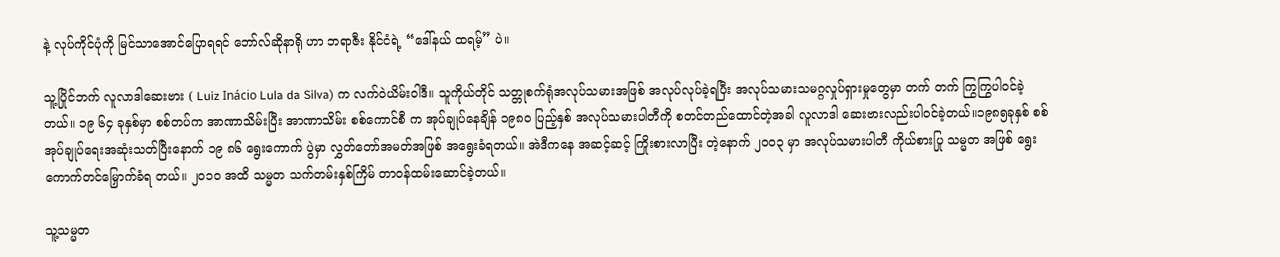နဲ့ လုပ်ကိုင်ပုံကို မြင်သာအောင်ပြောရရင် ဘော်လ်ဆိုနာရို ဟာ ဘရာဇီး နိုင်ငံရဲ့ “ဒေါ်နယ် ထရမ့်” ပဲ။

သူ့ပြိုင်ဘက် လူလာဒါဆေးဗား ( Luiz Inácio Lula da Silva) က လက်ဝဲယိမ်းဝါဒီ။ သူကိုယ်တိုင် သတ္တုစက်ရုံအလုပ်သမားအဖြစ် အလုပ်လုပ်ခဲ့ရပြီး အလုပ်သမားသမဂ္ဂလှုပ်ရှားမှုတွေမှာ တက် တက် ကြွကြွပါဝင်ခဲ့တယ်။ ၁၉ ၆၄ ခုနှစ်မှာ စစ်တပ်က အာဏာသိမ်းပြီး အာဏာသိမ်း စစ်ကောင်စီ က အုပ်ချုပ်နေချိန် ၁၉၈၀ ပြည့်နှစ် အလုပ်သမားပါတီကို စတင်တည်ထောင်တဲ့အခါ လူလာဒါ ဆေးဗားလည်းပါဝင်ခဲ့တယ်။၁၉၈၅ခုနှစ် စစ်အုပ်ချုပ်ရေးအဆုံးသတ်ပြီးနောက် ၁၉ ၈၆ ရွေးကောက် ပွဲမှာ လွှတ်တော်အမတ်အဖြစ် အရွေးခံရတယ်။ အဲဒီကနေ အဆင့်ဆင့် ကြိုးစားလာပြီး တဲ့နောက် ၂၀၀၃ မှာ အလုပ်သမားပါတီ ကိုယ်စားပြု သမ္မတ အဖြစ် ရွေးကောက်တင်မြှောက်ခံရ တယ်။ ၂၀၁၀ အထိ သမ္မတ သက်တမ်းနှစ်ကြိမ် တာဝန်ထမ်းဆောင်ခဲ့တယ်။

သူ့သမ္မတ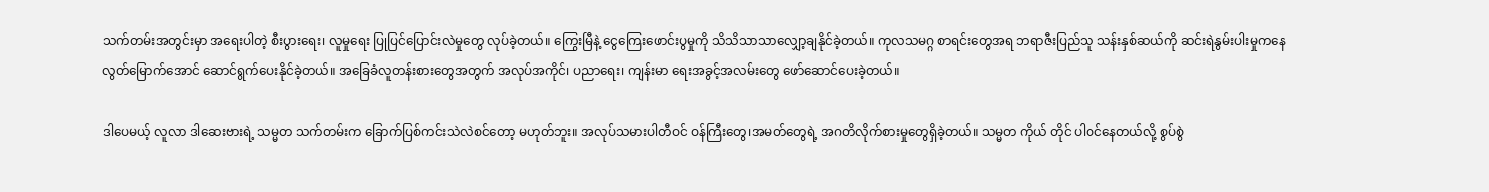သက်တမ်းအတွင်းမှာ အရေးပါတဲ့ စီးပွားရေး၊ လူမှုရေး ပြုပြင်ပြောင်းလဲမှုတွေ လုပ်ခဲ့တယ်။ ကြွေးမြီနဲ့ ငွေကြေးဖောင်းပွမှုကို သိသိသာသာလျှော့ချနိုင်ခဲ့တယ်။ ကုလသမဂ္ဂ စာရင်းတွေအရ ဘရာဇီးပြည်သူ သန်းနှစ်ဆယ်ကို ဆင်းရဲနွမ်းပါးမှုကနေ လွတ်မြောက်အောင် ဆောင်ရွက်ပေးနိုင်ခဲ့တယ်။ အခြေခံလူတန်းစားတွေအတွက် အလုပ်အကိုင်၊ ပညာရေး၊ ကျန်းမာ ရေးအခွင့်အလမ်းတွေ ဖော်ဆောင်ပေးခဲ့တယ်။

ဒါပေမယ့် လူလာ ဒါဆေးဗားရဲ့ သမ္မတ သက်တမ်းက ခြောက်ပြစ်ကင်းသဲလဲစင်တော့ မဟုတ်ဘူး။ အလုပ်သမားပါတီဝင် ဝန်ကြီးတွေ၊အမတ်တွေရဲ့ အဂတိလိုက်စားမှုတွေရှိခဲ့တယ်။ သမ္မတ ကိုယ် တိုင် ပါဝင်နေတယ်လို့ စွပ်စွဲ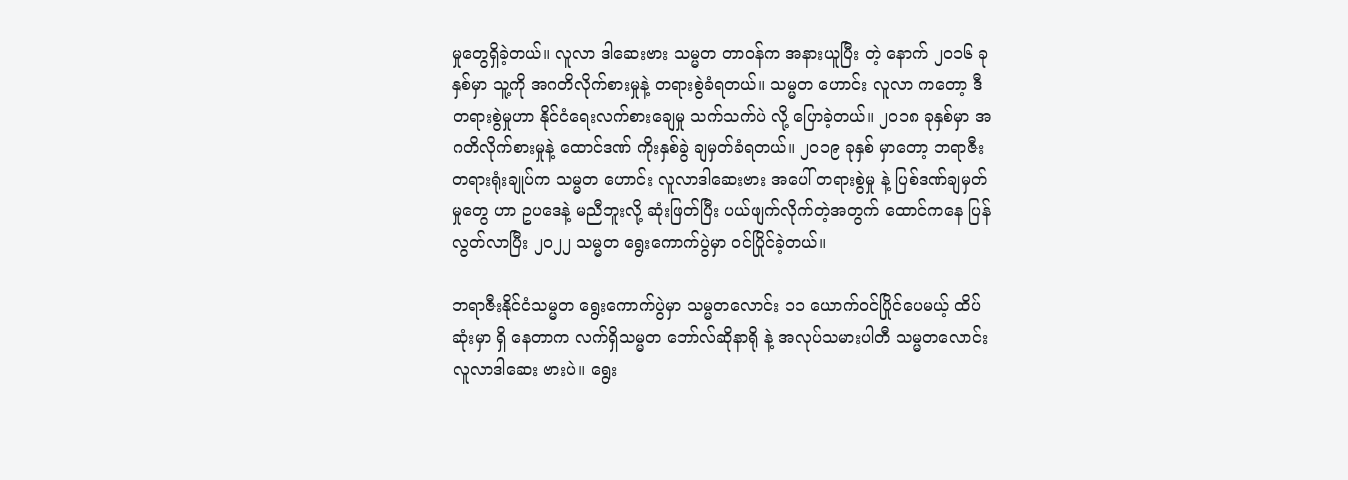မှုတွေရှိခဲ့တယ်။ လူလာ ဒါဆေးဗား သမ္မတ တာဝန်က အနားယူပြီး တဲ့ နောက် ၂၀၁၆ ခုနှစ်မှာ သူ့ကို အဂတိလိုက်စားမှုနဲ့ တရားစွဲခံရတယ်။ သမ္မတ ဟောင်း လူလာ ကတော့ ဒီတရားစွဲမှုဟာ နိုင်ငံရေးလက်စားချေမှု သက်သက်ပဲ လို့ ပြောခဲ့တယ်။ ၂၀၁၈ ခုနှစ်မှာ အဂတိလိုက်စားမှုနဲ့ ထောင်ဒဏ် ကိုးနှစ်ခွဲ ချမှတ်ခံရတယ်။ ၂၀၁၉ ခုနှစ် မှာတော့ ဘရာဇီး တရားရုံးချုပ်က သမ္မတ ဟောင်း လူလာဒါဆေးဗား အပေါ် တရားစွဲမှု နဲ့ ပြစ်ဒဏ်ချမှတ်မှုတွေ ဟာ ဥပဒေနဲ့ မညီဘူးလို့ ဆုံးဖြတ်ပြီး ပယ်ဖျက်လိုက်တဲ့အတွက် ထောင်ကနေ ပြန်လွတ်လာပြီး ၂၀၂၂ သမ္မတ ရွေးကောက်ပွဲမှာ ဝင်ပြိုင်ခဲ့တယ်။

ဘရာဇီးနိုင်ငံသမ္မတ ရွေးကောက်ပွဲမှာ သမ္မတလောင်း ၁၁ ယောက်ဝင်ပြိုင်ပေမယ့် ထိပ်ဆုံးမှာ ရှိ နေတာက လက်ရှိသမ္မတ ဘော်လ်ဆိုနာရို နဲ့ အလုပ်သမားပါတီ သမ္မတလောင်း လူလာဒါဆေး ဗားပဲ။ ရွေး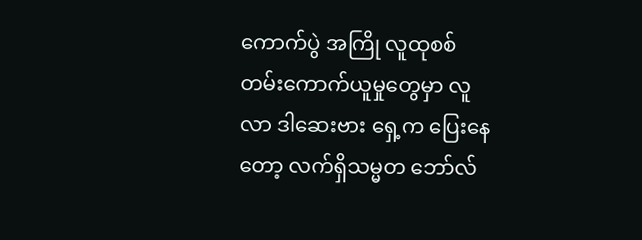ကောက်ပွဲ အကြို လူထုစစ်တမ်းကောက်ယူမှုတွေမှာ လူလာ ဒါဆေးဗား ရှေ့က ပြေးနေ တော့ လက်ရှိသမ္မတ ဘော်လ်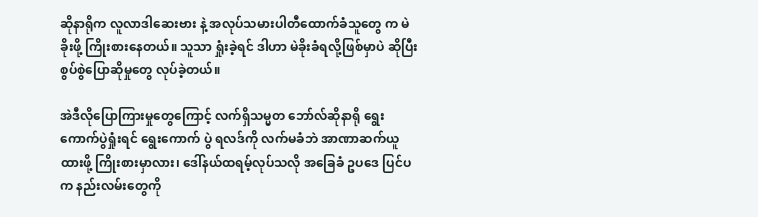ဆိုနာရိုက လူလာဒါဆေးဗား နဲ့ အလုပ်သမားပါတီထောက်ခံသူတွေ က မဲခိုးဖို့ ကြိုးစားနေတယ်။ သူသာ ရှုံးခဲ့ရင် ဒါဟာ မဲခိုးခံရလို့ဖြစ်မှာပဲ ဆိုပြီး စွပ်စွဲပြောဆိုမှုတွေ လုပ်ခဲ့တယ်။

အဲဒီလိုပြောကြားမှုတွေကြောင့် လက်ရှိသမ္မတ ဘော်လ်ဆိုနာရို ရွေးကောက်ပွဲရှုံးရင် ရွေးကောက် ပွဲ ရလဒ်ကို လက်မခံဘဲ အာဏာဆက်ယူထားဖို့ ကြိုးစားမှာလား၊ ဒေါ်နယ်ထရမ့်လုပ်သလို အခြေခံ ဥပဒေ ပြင်ပက နည်းလမ်းတွေကို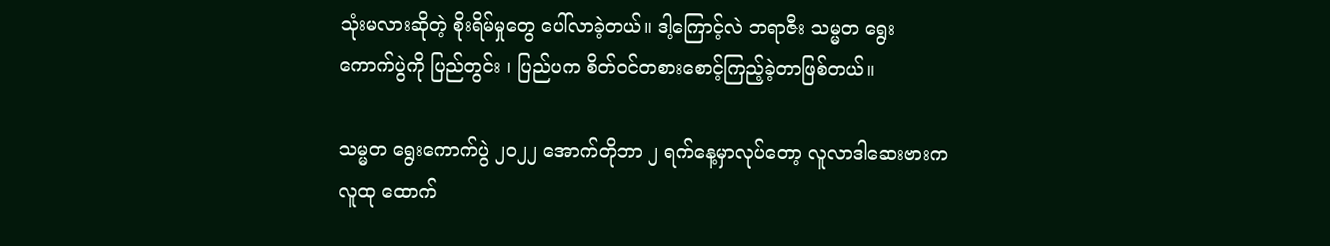သုံးမလားဆိုတဲ့ စိုးရိမ်မှုတွေ ပေါ်လာခဲ့တယ်။ ဒါ့ကြောင့်လဲ ဘရာဇီး သမ္မတ ရွေးကောက်ပွဲကို ပြည်တွင်း ၊ ပြည်ပက စိတ်ဝင်တစားစောင့်ကြည့်ခဲ့တာဖြစ်တယ်။

သမ္မတ ရွေးကောက်ပွဲ ၂၀၂၂ အောက်တိုဘာ ၂ ရက်နေ့မှာလုပ်တော့ လူလာဒါဆေးဗားက လူထု ထောက်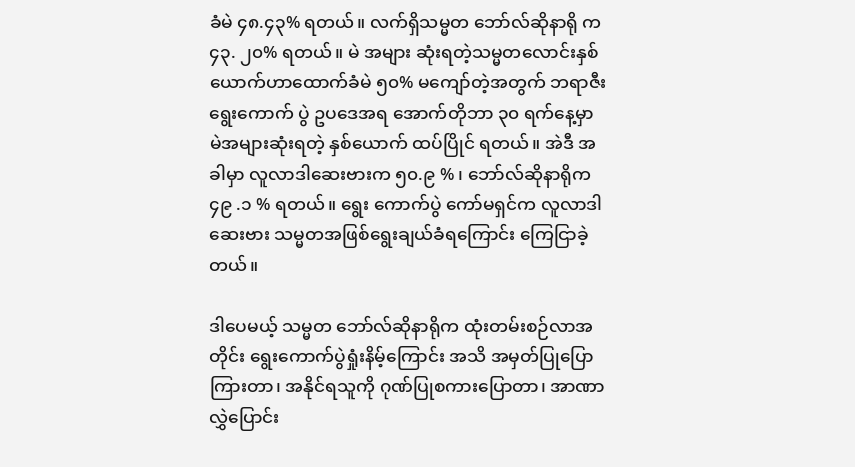ခံမဲ ၄၈.၄၃% ရတယ်။ လက်ရှိသမ္မတ ဘော်လ်ဆိုနာရို က ၄၃. ၂၀% ရတယ်။ မဲ အများ ဆုံးရတဲ့သမ္မတလောင်းနှစ်ယောက်ဟာထောက်ခံမဲ ၅၀% မကျော်တဲ့အတွက် ဘရာဇီး ရွေးကောက် ပွဲ ဥပဒေအရ အောက်တိုဘာ ၃၀ ရက်နေ့မှာ မဲအများဆုံးရတဲ့ နှစ်ယောက် ထပ်ပြိုင် ရတယ်။ အဲဒီ အခါမှာ လူလာဒါဆေးဗားက ၅၀.၉ % ၊ ဘော်လ်ဆိုနာရိုက ၄၉ .၁ % ရတယ်။ ရွေး ကောက်ပွဲ ကော်မရှင်က လူလာဒါဆေးဗား သမ္မတအဖြစ်ရွေးချယ်ခံရကြောင်း ကြေငြာခဲ့တယ်။

ဒါပေမယ့် သမ္မတ ဘော်လ်ဆိုနာရိုက ထုံးတမ်းစဉ်လာအတိုင်း ရွေးကောက်ပွဲရှုံးနိမ့်ကြောင်း အသိ အမှတ်ပြုပြောကြားတာ၊ အနိုင်ရသူကို ဂုဏ်ပြုစကားပြောတာ၊ အာဏာလွှဲပြောင်း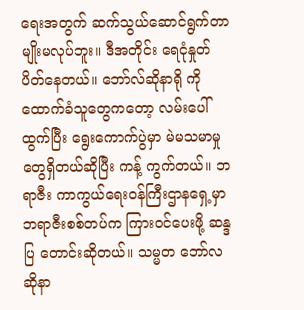ရေးအတွက် ဆက်သွယ်ဆောင်ရွက်တာမျိုးမလုပ်ဘူး။ ဒီအတိုင်း ရေငုံနှုတ်ပိတ်နေတယ်။ ဘော်လ်ဆိုနာရို ကို ထောက်ခံသူတွေကတော့ လမ်းပေါ်ထွက်ပြီး ရွေးကောက်ပွဲမှာ မဲမသမာမှုတွေရှိတယ်ဆိုပြီး ကန့် ကွက်တယ်။ ဘရာဇီး ကာကွယ်ရေးဝန်ကြီးဌာနရှေ့မှာ ဘရာဇီးစစ်တပ်က ကြားဝင်ပေးဖို့ ဆန္ဒပြ တောင်းဆိုတယ်။ သမ္မတ ဘော်လဆိုနာ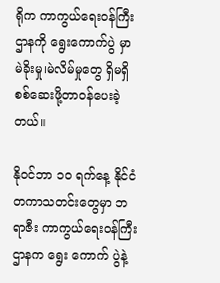ရိုက ကာကွယ်ရေးဝန်ကြီးဌာနကို ရွေးကောက်ပွဲ မှာ မဲခိုးမှု၊မဲလိမ်မှုတွေ ရှိမရှိ စစ်ဆေးဖို့တာဝန်ပေးခဲ့တယ်။

နိုဝင်ဘာ ၁၀ ရက်နေ့ နိုင်ငံတကာသတင်းတွေမှာ ဘရာဇီး ကာကွယ်ရေးဝန်ကြီးဌာနက ရွေး ကောက် ပွဲနဲ့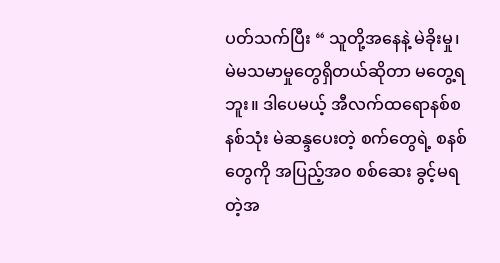ပတ်သက်ပြီး “ သူတို့အနေနဲ့ မဲခိုးမှု၊ မဲမသမာမှုတွေရှိတယ်ဆိုတာ မတွေ့ရဘူး။ ဒါပေမယ့် အီလက်ထရောနစ်စနစ်သုံး မဲဆန္ဒပေးတဲ့ စက်တွေရဲ့ စနစ်တွေကို အပြည့်အ၀ စစ်ဆေး ခွင့်မရတဲ့အ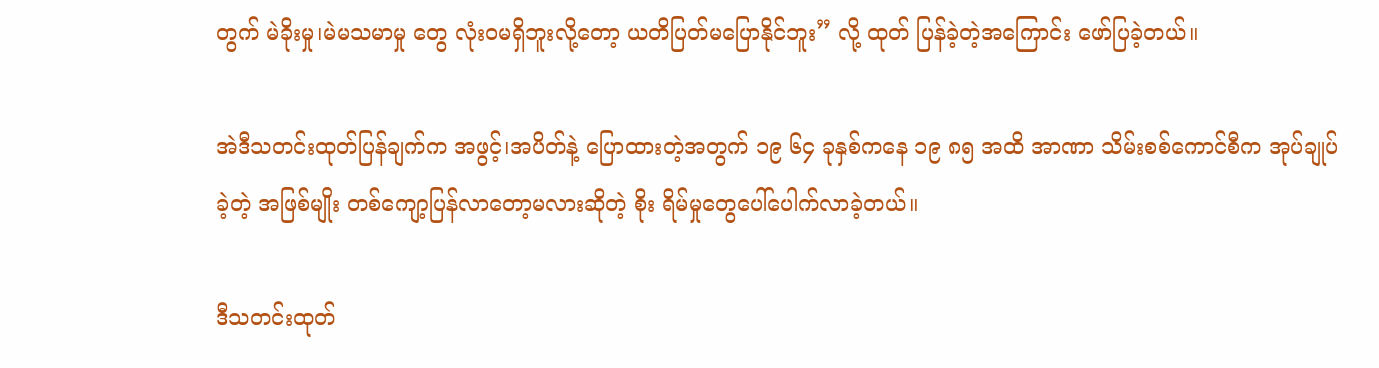တွက် မဲခိုးမှု၊မဲမသမာမှု တွေ လုံးဝမရှိဘူးလို့တော့ ယတိပြတ်မပြောနိုင်ဘူး” လို့ ထုတ် ပြန်ခဲ့တဲ့အကြောင်း ဖော်ပြခဲ့တယ်။

အဲဒီသတင်းထုတ်ပြန်ချက်က အဖွင့်၊အပိတ်နဲ့ ပြောထားတဲ့အတွက် ၁၉ ၆၄ ခုနှစ်ကနေ ၁၉ ၈၅ အထိ အာဏာ သိမ်းစစ်ကောင်စီက အုပ်ချုပ်ခဲ့တဲ့ အဖြစ်မျိုး တစ်ကျော့ပြန်လာတော့မလားဆိုတဲ့ စိုး ရိမ်မှုတွေပေါ်ပေါက်လာခဲ့တယ်။

ဒီသတင်းထုတ်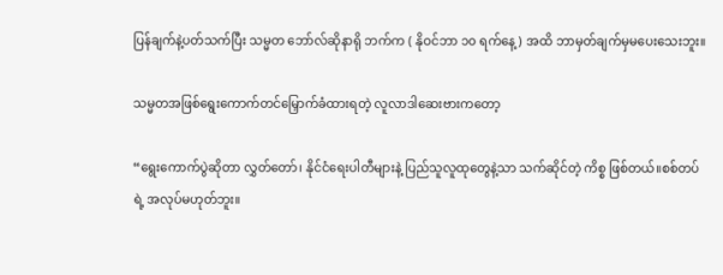ပြန်ချက်နဲ့ပတ်သက်ပြီး သမ္မတ ဘော်လ်ဆိုနာရို ဘက်က ( နိုဝင်ဘာ ၁၀ ရက်နေ့) အထိ ဘာမှတ်ချက်မှမပေးသေးဘူး။

သမ္မတအဖြစ်ရွေးကောက်တင်မြှောက်ခံထားရတဲ့ လူလာဒါဆေးဗားကတော့

“ရွေးကောက်ပွဲဆိုတာ လွှတ်တော်၊ နိုင်ငံရေးပါတီများနဲ့ ပြည်သူလူထုတွေနဲ့သာ သက်ဆိုင်တဲ့ ကိစ္စ ဖြစ်တယ်။စစ်တပ်ရဲ့ အလုပ်မဟုတ်ဘူး။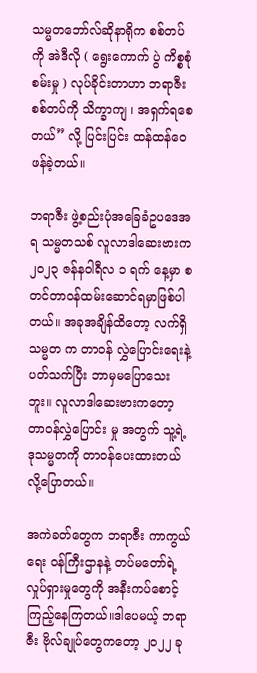သမ္မတဘော်လ်ဆိုနာရိုက စစ်တပ်ကို အဲဒီလို ( ရွေးကောက် ပွဲ ကိစ္စစုံစမ်းမှု ) လုပ်ခိုင်းတာဟာ ဘရာဇီးစစ်တပ်ကို သိက္ခာကျ ၊ အရှက်ရစေတယ်” လို့ ပြင်းပြင်း ထန်ထန်ဝေဖန်ခဲ့တယ်။

ဘရာဇီး ဖွဲ့စည်းပုံအခြေခံဥပဒေအရ သမ္မတသစ် လူလာဒါဆေးဗားက ၂၀၂၃ ဇန်နဝါရီလ ၁ ရက် နေ့မှာ စတင်တာဝန်ထမ်းဆောင်ရမှာဖြစ်ပါတယ်။ အခုအချိန်ထိတော့ လက်ရှိသမ္မတ က တာဝန် လွှဲပြောင်းရေးနဲ့ပတ်သက်ပြီး ဘာမှမပြောသေးဘူး။ လူလာဒါဆေးဗားကတော့ တာဝန်လွှဲပြောင်း မှု အတွက် သူ့ရဲ့ ဒုသမ္မတကို တာဝန်ပေးထားတယ်လို့ပြောတယ်။

အကဲခတ်တွေက ဘရာဇီး ကာကွယ် ရေး ဝန်ကြီးဌာနနဲ့ တပ်မတော်ရဲ့ လှုပ်ရှားမှုတွေကို အနီးကပ်စောင့်ကြည့်နေကြတယ်။ဒါပေမယ့် ဘရာဇီး ဗိုလ်ချုပ်တွေကတော့ ၂၀၂၂ ခု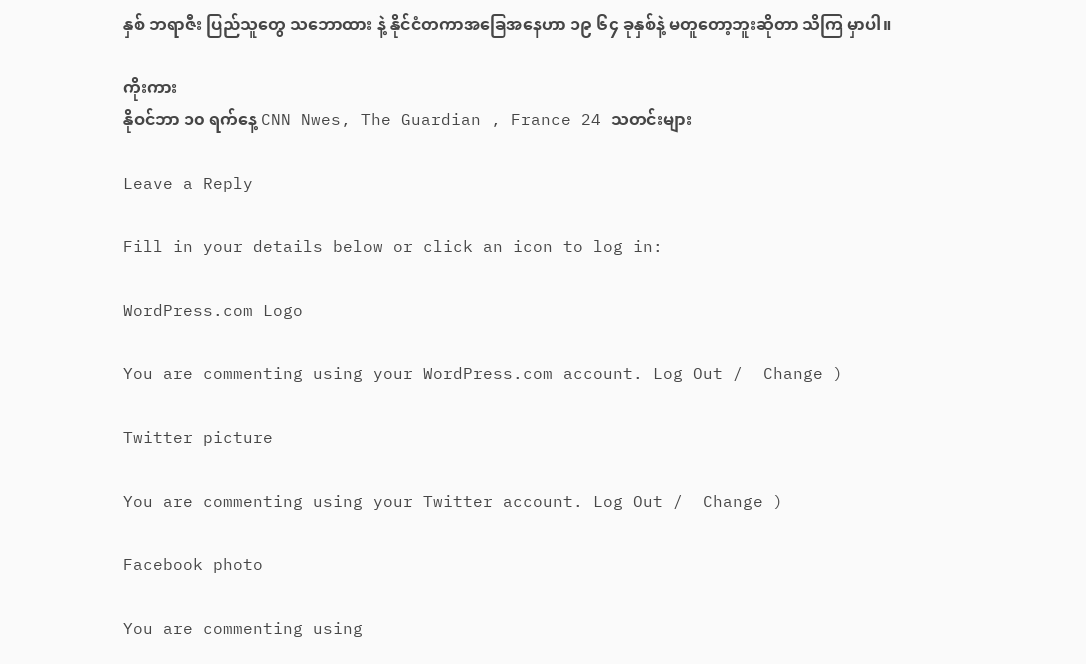နှစ် ဘရာဇီး ပြည်သူတွေ သဘောထား နဲ့ နိုင်ငံတကာအခြေအနေဟာ ၁၉ ၆၄ ခုနှစ်နဲ့ မတူတော့ဘူးဆိုတာ သိကြ မှာပါ။

ကိုးကား
နိုဝင်ဘာ ၁၀ ရက်နေ့ CNN Nwes, The Guardian , France 24 သတင်းများ

Leave a Reply

Fill in your details below or click an icon to log in:

WordPress.com Logo

You are commenting using your WordPress.com account. Log Out /  Change )

Twitter picture

You are commenting using your Twitter account. Log Out /  Change )

Facebook photo

You are commenting using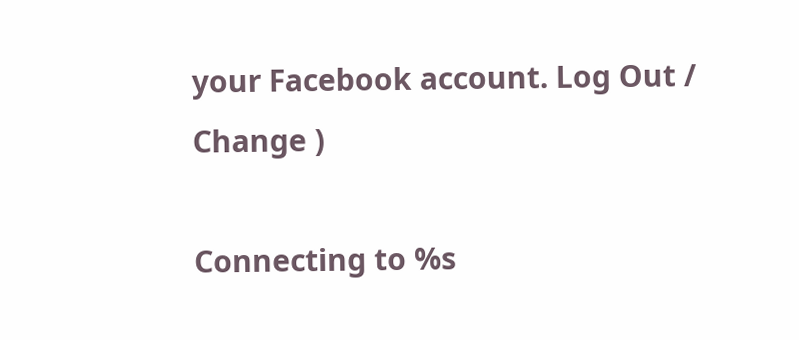your Facebook account. Log Out /  Change )

Connecting to %s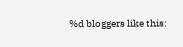%d bloggers like this: